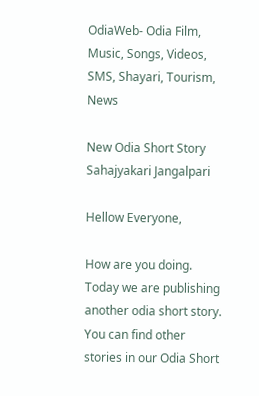OdiaWeb- Odia Film, Music, Songs, Videos, SMS, Shayari, Tourism, News

New Odia Short Story Sahajyakari Jangalpari

Hellow Everyone,

How are you doing. Today we are publishing another odia short story. You can find other stories in our Odia Short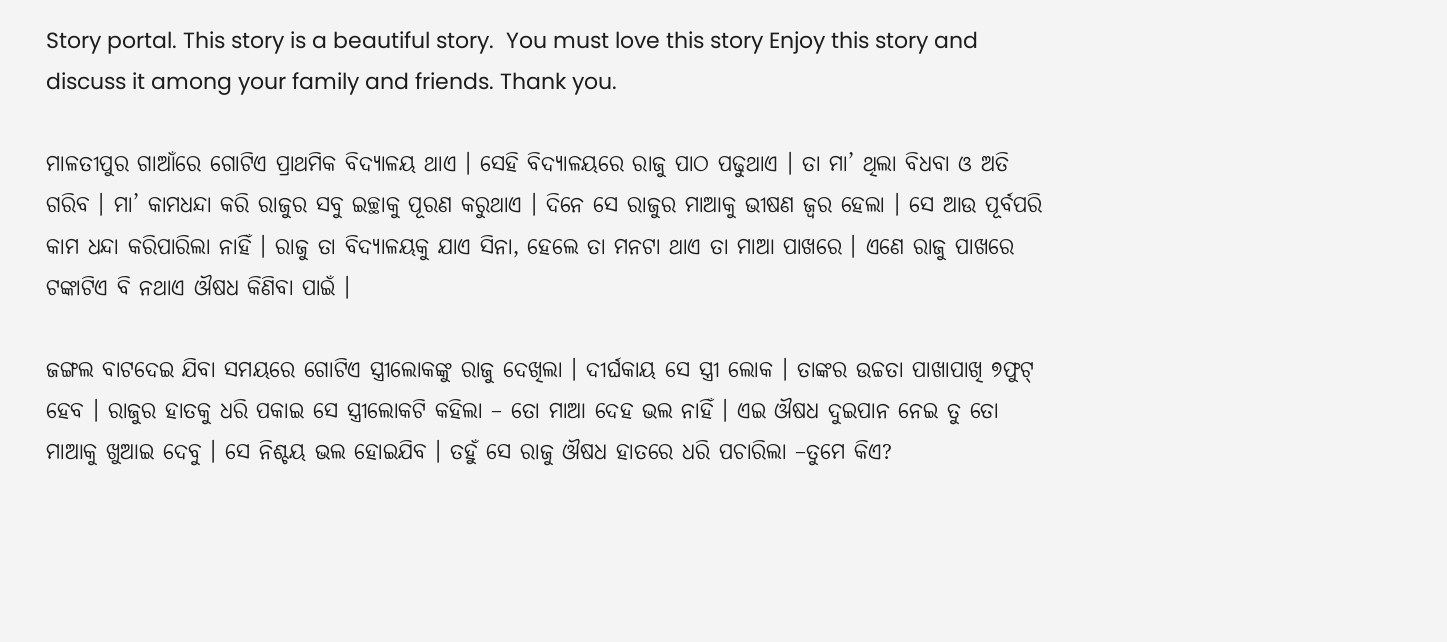Story portal. This story is a beautiful story.  You must love this story Enjoy this story and discuss it among your family and friends. Thank you.

ମାଳତୀପୁର ଗାଆଁରେ ଗୋଟିଏ ପ୍ରାଥମିକ ବିଦ୍ୟାଳୟ ଥାଏ । ସେହି ବିଦ୍ୟାଳୟରେ ରାଜୁ ପାଠ ପଢୁଥାଏ । ତା ମା’ ଥିଲା ବିଧବା ଓ ଅତି ଗରିବ । ମା’ କାମଧନ୍ଦା କରି ରାଜୁର ସବୁ ଇଚ୍ଛାକୁ ପୂରଣ କରୁଥାଏ । ଦିନେ ସେ ରାଜୁର ମାଆକୁ ଭୀଷଣ ଜ୍ୱର ହେଲା । ସେ ଆଉ ପୂର୍ବପରି କାମ ଧନ୍ଦା କରିପାରିଲା ନାହିଁ । ରାଜୁ ତା ବିଦ୍ୟାଳୟକୁ ଯାଏ ସିନା, ହେଲେ ତା ମନଟା ଥାଏ ତା ମାଆ ପାଖରେ । ଏଣେ ରାଜୁ ପାଖରେ ଟଙ୍କାଟିଏ ବି ନଥାଏ ଔଷଧ କିଣିବା ପାଇଁ ।

ଜଙ୍ଗଲ ବାଟଦେଇ ଯିବା ସମୟରେ ଗୋଟିଏ ସ୍ତ୍ରୀଲୋକଙ୍କୁ ରାଜୁ ଦେଖିଲା । ଦୀର୍ଘକାୟ ସେ ସ୍ତ୍ରୀ ଲୋକ । ତାଙ୍କର ଉଚ୍ଚତା ପାଖାପାଖି ୭ଫୁଟ୍ ହେବ । ରାଜୁର ହାତକୁ ଧରି ପକାଇ ସେ ସ୍ତ୍ରୀଲୋକଟି କହିଲା – ତୋ ମାଆ ଦେହ ଭଲ ନାହିଁ । ଏଇ ଔଷଧ ଦୁଇପାନ ନେଇ ତୁ ତୋ ମାଆକୁ ଖୁଆଇ ଦେବୁ । ସେ ନିଶ୍ଚୟ ଭଲ ହୋଇଯିବ । ତହୁଁ ସେ ରାଜୁ ଔଷଧ ହାତରେ ଧରି ପଚାରିଲା –ତୁମେ କିଏ?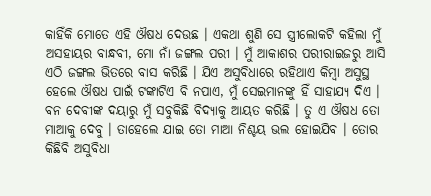କାହିଁକି ମୋତେ ଏହି ଔଷଧ ଦେଉଛ । ଏକଥା ଶୁଣି ସେ ସ୍ତ୍ରୀଲୋକଟି କହିଲା ମୁଁ ଅସହାୟର ବାନ୍ଧବୀ, ମୋ ନାଁ ଜଙ୍ଗଲ ପରୀ । ମୁଁ ଆକାଶର ପରୀରାଇଜରୁ ଆସି ଏଠି ଜଙ୍ଗଲ ଭିତରେ ବାସ କରିଛି । ଯିଏ ଅସୁବିଧାରେ ରହିଥାଏ କିମ୍ବା ଅସୁସ୍ଥ ହେଲେ ଔଷଧ ପାଇଁ ଟଙ୍କାଟିଏ ବି ନପାଏ, ମୁଁ ସେଇମାନଙ୍କୁ ହିଁ ସାହାଯ୍ୟ ଦିଏ । ବନ ଦେବୀଙ୍କ ଦୟାରୁ ମୁଁ ସବୁକିଛି ବିଦ୍ୟାକୁ ଆୟତ କରିଛି । ତୁ ଏ ଔଷଧ ତୋ ମାଆକୁ ଦେବୁ । ତାହେଲେ ଯାଇ ତୋ ମାଆ ନିଶ୍ଚୟ ଭଲ ହୋଇଯିବ । ତୋର କିଛିବି ଅସୁବିଧା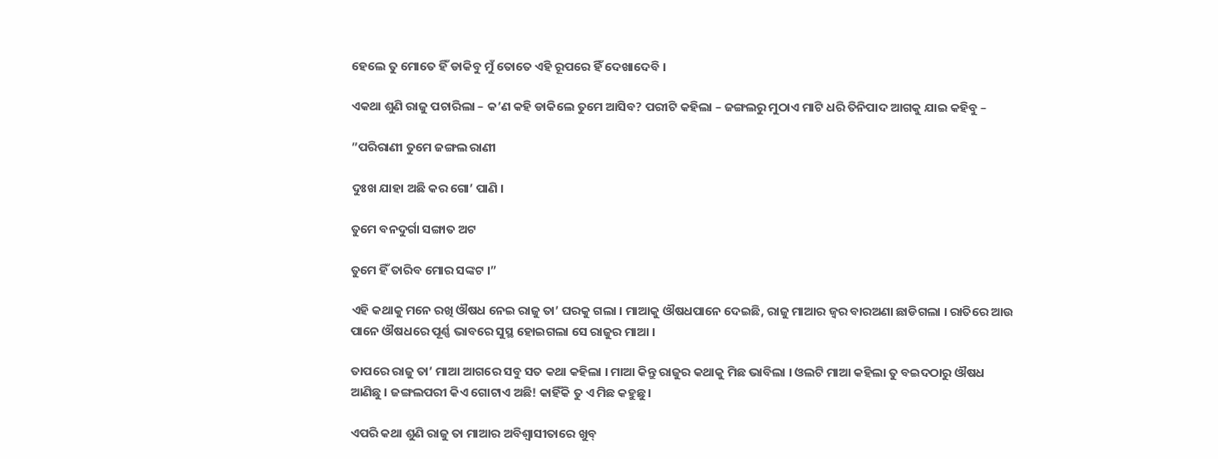ହେଲେ ତୁ ମୋତେ ହିଁ ଡାକିବୁ ମୁଁ ତୋତେ ଏହି ରୂପରେ ହିଁ ଦେଖାଦେବି ।

ଏକଥା ଶୁଣି ରାଜୁ ପଚାରିଲା – କ’ଣ କହି ଡାକିଲେ ତୁମେ ଆସିବ? ପରୀଟି କହିଲା – ଜଙ୍ଗଲରୁ ମୁଠାଏ ମାଟି ଧରି ତିନିପାଦ ଆଗକୁ ଯାଇ କହିବୁ –

”ପରିରାଣୀ ତୁମେ ଜଙ୍ଗଲ ରାଣୀ

ଦୁଃଖ ଯାହା ଅଛି କର ଗୋ’ ପାଣି ।

ତୁମେ ବନଦୁର୍ଗା ସଙ୍ଗାତ ଅଟ

ତୁମେ ହିଁ ତାରିବ ମୋର ସଙ୍କଟ ।”

ଏହି କଥାକୁ ମନେ ରଖି ଔଷଧ ନେଇ ରାଜୁ ତା’ ଘରକୁ ଗଲା । ମାଆକୁ ଔଷଧପାନେ ଦେଇଛି, ରାଜୁ ମାଆର ଜ୍ୱର ବାରଅଣା ଛାଡିଗଲା । ରାତିରେ ଆଉ ପାନେ ଔଷଧରେ ପୂର୍ଣ୍ଣ ଭାବରେ ସୁସ୍ଥ ହୋଇଗଲା ସେ ରାଜୁର ମାଆ ।

ତାପରେ ରାଜୁ ତା’ ମାଆ ଆଗରେ ସବୁ ସତ କଥା କହିଲା । ମାଆ କିନ୍ତୁ ରାଜୁର କଥାକୁ ମିଛ ଭାବିଲା । ଓଲଟି ମାଆ କହିଲା ତୁ ବଇଦଠାରୁ ଔଷଧ ଆଣିଛୁ । ଜଙ୍ଗଲପରୀ କିଏ ଗୋଟାଏ ଅଛି! କାହିଁକି ତୁ ଏ ମିଛ କହୁଛୁ ।

ଏପରି କଥା ଶୁଣି ରାଜୁ ତା ମାଆର ଅବିଶ୍ୱାସୀତାରେ ଖୁବ୍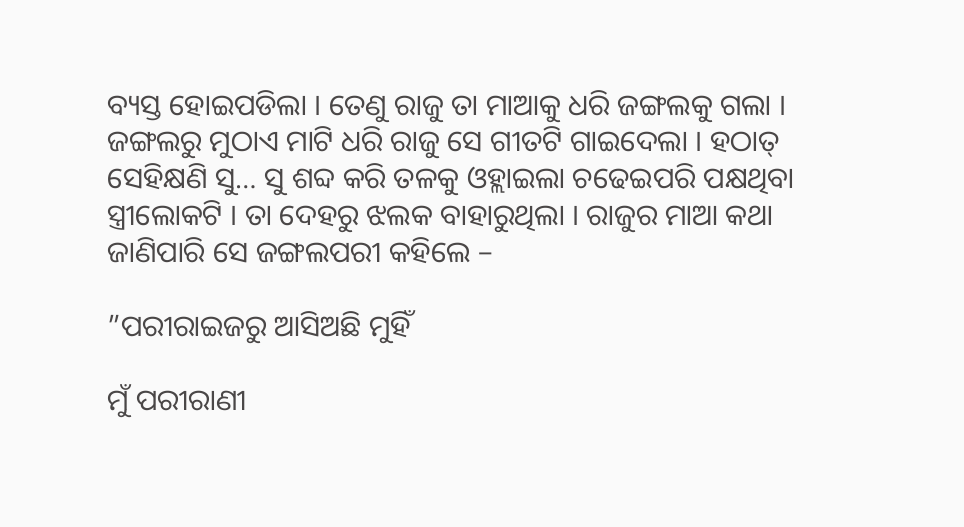ବ୍ୟସ୍ତ ହୋଇପଡିଲା । ତେଣୁ ରାଜୁ ତା ମାଆକୁ ଧରି ଜଙ୍ଗଲକୁ ଗଲା । ଜଙ୍ଗଲରୁ ମୁଠାଏ ମାଟି ଧରି ରାଜୁ ସେ ଗୀତଟି ଗାଇଦେଲା । ହଠାତ୍ ସେହିକ୍ଷଣି ସୁ… ସୁ ଶବ୍ଦ କରି ତଳକୁ ଓହ୍ଲାଇଲା ଚଢେଇପରି ପକ୍ଷଥିବା ସ୍ତ୍ରୀଲୋକଟି । ତା ଦେହରୁ ଝଲକ ବାହାରୁଥିଲା । ରାଜୁର ମାଆ କଥା ଜାଣିପାରି ସେ ଜଙ୍ଗଲପରୀ କହିଲେ –

”ପରୀରାଇଜରୁ ଆସିଅଛି ମୁହିଁ

ମୁଁ ପରୀରାଣୀ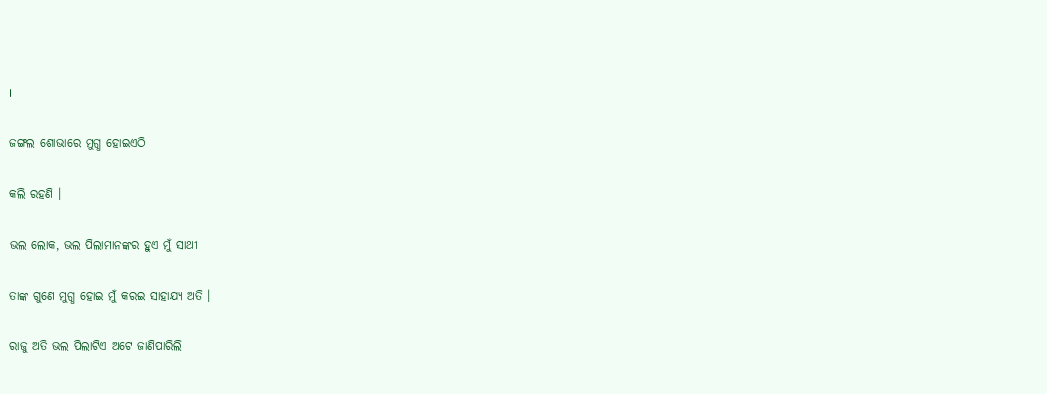।

ଜଙ୍ଗଲ ଶୋଭାରେ ମୁଗ୍ଧ ହୋଇଏଠି

କଲି ରହଣି ।

ଭଲ ଲୋକ, ଭଲ ପିଲାମାନଙ୍କର ହୁଏ ମୁଁ ସାଥୀ

ତାଙ୍କ ଗୁଣେ ମୁଗ୍ଧ ହୋଇ ମୁଁ କରଇ ସାହାଯ୍ୟ ଅତି ।

ରାଜୁ ଅତି ଭଲ ପିଲାଟିଏ ଅଟେ ଜାଣିପାରିଲି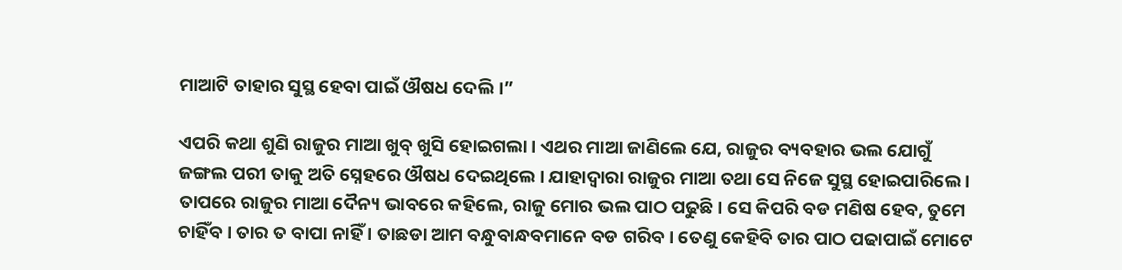ମାଆଟି ତାହାର ସୁସ୍ଥ ହେବା ପାଇଁ ଔଷଧ ଦେଲି ।”

ଏପରି କଥା ଶୁଣି ରାଜୁର ମାଆ ଖୁବ୍ ଖୁସି ହୋଇଗଲା । ଏଥର ମାଆ ଜାଣିଲେ ଯେ, ରାଜୁର ବ୍ୟବହାର ଭଲ ଯୋଗୁଁ ଜଙ୍ଗଲ ପରୀ ତାକୁ ଅତି ସ୍ନେହରେ ଔଷଧ ଦେଇଥିଲେ । ଯାହାଦ୍ୱାରା ରାଜୁର ମାଆ ତଥା ସେ ନିଜେ ସୁସ୍ଥ ହୋଇପାରିଲେ । ତାପରେ ରାଜୁର ମାଆ ଦୈନ୍ୟ ଭାବରେ କହିଲେ, ରାଜୁ ମୋର ଭଲ ପାଠ ପଢୁଛି । ସେ କିପରି ବଡ ମଣିଷ ହେବ, ତୁମେ ଚାହିଁବ । ତାର ତ ବାପା ନାହିଁ । ତାଛଡା ଆମ ବନ୍ଧୁବାନ୍ଧବମାନେ ବଡ ଗରିବ । ତେଣୁ କେହିବି ତାର ପାଠ ପଢାପାଇଁ ମୋଟେ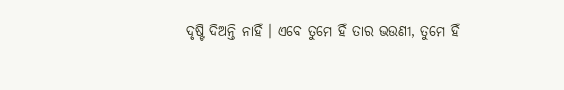ଦୃଷ୍ଟି ଦିଅନ୍ତି ନାହିଁ । ଏବେ ତୁମେ ହିଁ ତାର ଭଉଣୀ, ତୁମେ ହିଁ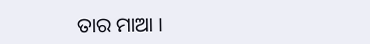ତାର ମାଆ ।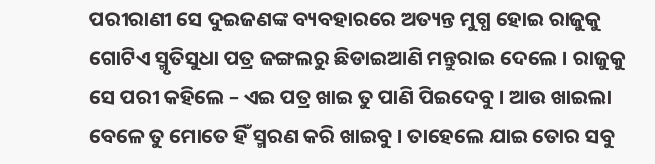ପରୀରାଣୀ ସେ ଦୁଇଜଣଙ୍କ ବ୍ୟବହାରରେ ଅତ୍ୟନ୍ତ ମୁଗ୍ଧ ହୋଇ ରାଜୁକୁ ଗୋଟିଏ ସ୍ମୃତିସୁଧା ପତ୍ର ଜଙ୍ଗଲରୁ ଛିଡାଇଆଣି ମନ୍ତୁରାଇ ଦେଲେ । ରାଜୁକୁ ସେ ପରୀ କହିଲେ – ଏଇ ପତ୍ର ଖାଇ ତୁ ପାଣି ପିଇଦେବୁ । ଆଉ ଖାଇଲା ବେଳେ ତୁ ମୋତେ ହିଁ ସ୍ମରଣ କରି ଖାଇବୁ । ତାହେଲେ ଯାଇ ତୋର ସବୁ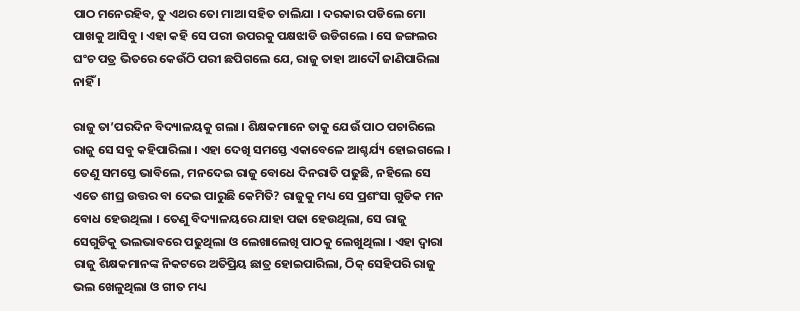ପାଠ ମନେରହିବ, ତୁ ଏଥର ତୋ ମାଆ ସହିତ ଚାଲିଯା । ଦରକାର ପଡିଲେ ମୋ ପାଖକୁ ଆସିବୁ । ଏହା କହି ସେ ପରୀ ଉପରକୁ ପକ୍ଷଝାଡି ଉଡିଗଲେ । ସେ ଜଙ୍ଗଲର ଘଂଚ ପତ୍ର ଭିତରେ କେଉଁଠି ପରୀ ଛପିଗଲେ ଯେ, ରାଜୁ ତାହା ଆଦୌ ଜାଣିପାରିଲା ନାହିଁ ।

ରାଜୁ ତା’ପରଦିନ ବିଦ୍ୟାଳୟକୁ ଗଲା । ଶିକ୍ଷକମାନେ ତାକୁ ଯେଉଁ ପାଠ ପଚାରିଲେ ରାଜୁ ସେ ସବୁ କହିପାରିଲା । ଏହା ଦେଖି ସମସ୍ତେ ଏକାବେଳେ ଆଶ୍ଚର୍ଯ୍ୟ ହୋଇଗଲେ । ତେଣୁ ସମସ୍ତେ ଭାବିଲେ, ମନଦେଇ ରାଜୁ ବୋଧେ ଦିନରାତି ପଢୁଛି, ନହିଲେ ସେ ଏତେ ଶୀଘ୍ର ଉତ୍ତର ବା ଦେଇ ପାରୁଛି କେମିତି? ରାଜୁକୁ ମଧ୍ୟ ସେ ପ୍ରଶଂସା ଗୁଡିକ ମନ ବୋଧ ହେଉଥିଲା । ତେଣୁ ବିଦ୍ୟାଳୟରେ ଯାହା ପଢା ହେଉଥିଲା, ସେ ରାଜୁ ସେଗୁଡିକୁ ଭଲଭାବରେ ପଢୁଥିଲା ଓ ଲେଖାଲେଖି ପାଠକୁ ଲେଖୁଥିଲା । ଏହା ଦ୍ୱାରା ରାଜୁ ଶିକ୍ଷକମାନଙ୍କ ନିକଟରେ ଅତିପ୍ରିୟ ଛାତ୍ର ହୋଇପାରିଲା, ଠିକ୍ ସେହିପରି ରାଜୁ ଭଲ ଖେଳୁଥିଲା ଓ ଗୀତ ମଧ୍ୟ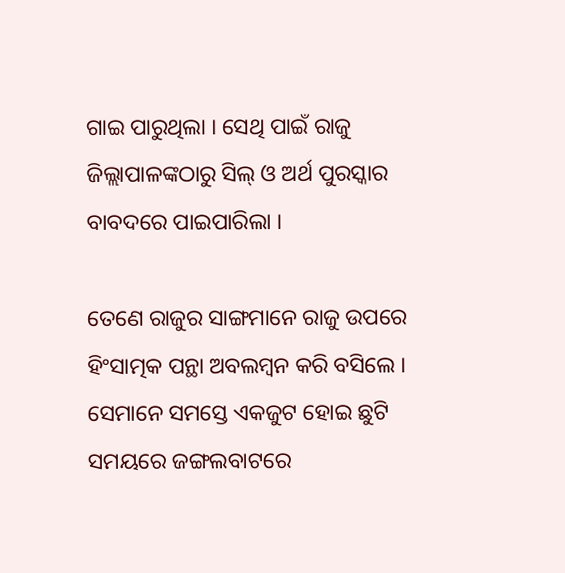ଗାଇ ପାରୁଥିଲା । ସେଥି ପାଇଁ ରାଜୁ ଜିଲ୍ଲାପାଳଙ୍କଠାରୁ ସିଲ୍ ଓ ଅର୍ଥ ପୁରସ୍କାର ବାବଦରେ ପାଇପାରିଲା ।

ତେଣେ ରାଜୁର ସାଙ୍ଗମାନେ ରାଜୁ ଉପରେ ହିଂସାତ୍ମକ ପନ୍ଥା ଅବଲମ୍ବନ କରି ବସିଲେ । ସେମାନେ ସମସ୍ତେ ଏକଜୁଟ ହୋଇ ଛୁଟି ସମୟରେ ଜଙ୍ଗଲବାଟରେ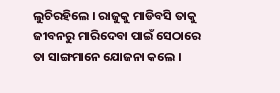ଲୁଚିରହିଲେ । ରାଜୁକୁ ମାଡିବସି ତାକୁ ଜୀବନରୁ ମାରିଦେବା ପାଇଁ ସେଠାରେ ତା ସାଙ୍ଗମାନେ ଯୋଜନା କଲେ ।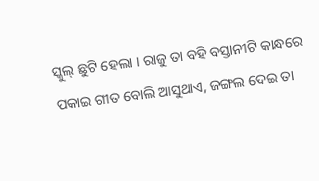ସ୍କୁଲ୍ ଛୁଟି ହେଲା । ରାଜୁ ତା ବହି ବସ୍ତାନୀଟି କାନ୍ଧରେ ପକାଇ ଗୀତ ବୋଲି ଆସୁଥାଏ, ଜଙ୍ଗଲ ଦେଇ ତା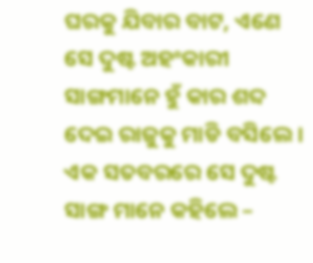ଘରକୁ ଯିବାର ବାଟ, ଏଣେ ସେ ଦୁଷ୍ଟ ଅହଂକାରୀ ସାଙ୍ଗମାନେ ହୁଁ କାର ଶବ୍ଦ ଦେଇ ରାଜୁକୁ ମାଡି ବସିଲେ । ଏକ ସତବରରେ ସେ ଦୁଷ୍ଟ ସାଙ୍ଗ ମାନେ କହିଲେ –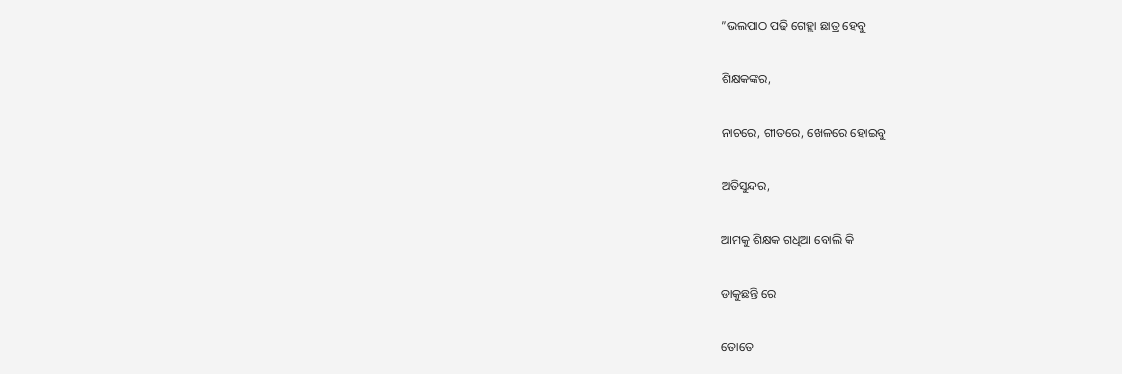”ଭଲପାଠ ପଢି ଗେହ୍ଲା ଛାତ୍ର ହେବୁ

ଶିକ୍ଷକଙ୍କର,

ନାଚରେ, ଗୀତରେ, ଖେଳରେ ହୋଇବୁ

ଅତିସୁନ୍ଦର,

ଆମକୁ ଶିକ୍ଷକ ଗଧିଆ ବୋଲି କି

ଡାକୁଛନ୍ତି ରେ

ତୋତେ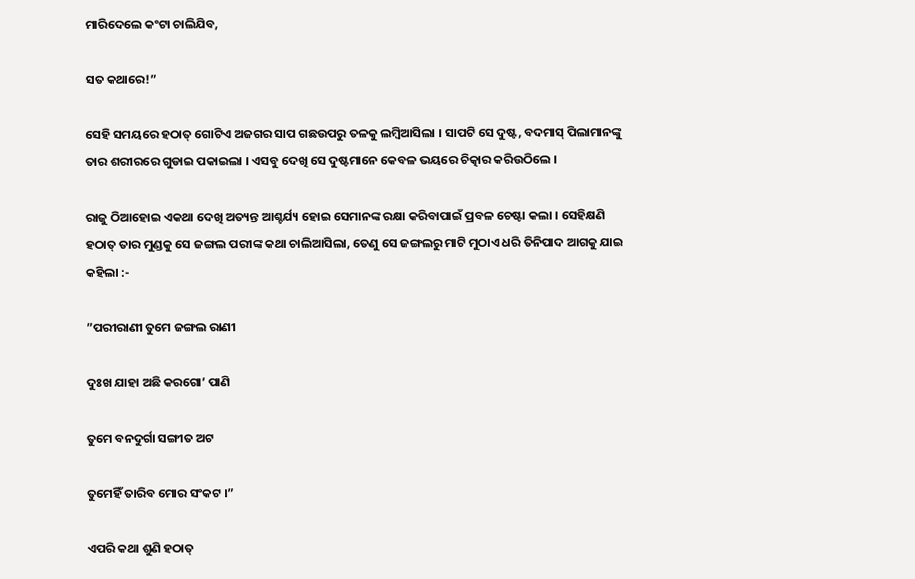ମାରିଦେଲେ କଂଟା ଚାଲିଯିବ,

ସତ କଥାରେ!”

ସେହି ସମୟରେ ହଠାତ୍ ଗୋଟିଏ ଅଜଗର ସାପ ଗଛଉପରୁ ତଳକୁ ଲମ୍ବିଆସିଲା । ସାପଟି ସେ ଦୁଷ୍ଟ, ବଦମାସ୍ ପିଲାମାନଙ୍କୁ ତାର ଶରୀରରେ ଗୁଡାଇ ପକାଇଲା । ଏସବୁ ଦେଖି ସେ ଦୁଷ୍ଟମାନେ କେବଳ ଭୟରେ ଚିତ୍କାର କରିଉଠିଲେ ।

ରାଜୁ ଠିଆହୋଇ ଏକଥା ଦେଖି ଅତ୍ୟନ୍ତ ଆଶ୍ଚର୍ଯ୍ୟ ହୋଇ ସେମାନଙ୍କ ରକ୍ଷା କରିବାପାଇଁ ପ୍ରବଳ ଚେଷ୍ଟା କଲା । ସେହିକ୍ଷଣି ହଠାତ୍ ତାର ମୁଣ୍ଡକୁ ସେ ଜଙ୍ଗଲ ପରୀଙ୍କ କଥା ଚାଲିଆସିଲା, ତେଣୁ ସେ ଜଙ୍ଗଲରୁ ମାଟି ମୁଠାଏ ଧରି ତିନିପାଦ ଆଗକୁ ଯାଇ କହିଲା :-

”ପରୀରାଣୀ ତୁମେ ଜଙ୍ଗଲ ରାଣୀ

ଦୁଃଖ ଯାହା ଅଛି କରଗୋ’ ପାଣି

ତୁମେ ବନଦୁର୍ଗା ସଙ୍ଗୀତ ଅଟ

ତୁମେହିଁ ତାରିବ ମୋର ସଂକଟ ।”

ଏପରି କଥା ଶୁଣି ହଠାତ୍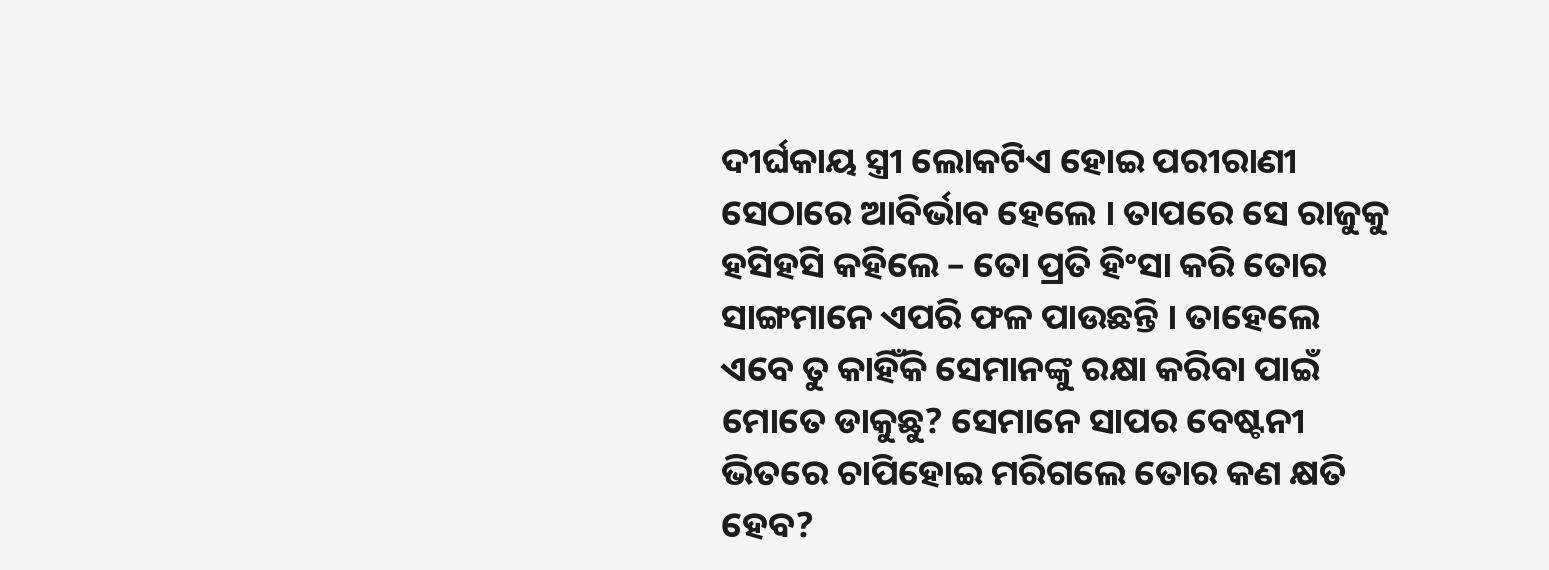ଦୀର୍ଘକାୟ ସ୍ତ୍ରୀ ଲୋକଟିଏ ହୋଇ ପରୀରାଣୀ ସେଠାରେ ଆବିର୍ଭାବ ହେଲେ । ତାପରେ ସେ ରାଜୁକୁ ହସିହସି କହିଲେ – ତୋ ପ୍ରତି ହିଂସା କରି ତୋର ସାଙ୍ଗମାନେ ଏପରି ଫଳ ପାଉଛନ୍ତି । ତାହେଲେ ଏବେ ତୁ କାହିଁକି ସେମାନଙ୍କୁ ରକ୍ଷା କରିବା ପାଇଁ ମୋତେ ଡାକୁଛୁ? ସେମାନେ ସାପର ବେଷ୍ଟନୀ ଭିତରେ ଚାପିହୋଇ ମରିଗଲେ ତୋର କଣ କ୍ଷତି ହେବ?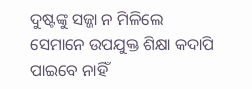ଦୁଷ୍ଟଙ୍କୁ ସଜ୍ଜା ନ ମିଳିଲେ ସେମାନେ ଉପଯୁକ୍ତ ଶିକ୍ଷା କଦାପି ପାଇବେ ନାହିଁ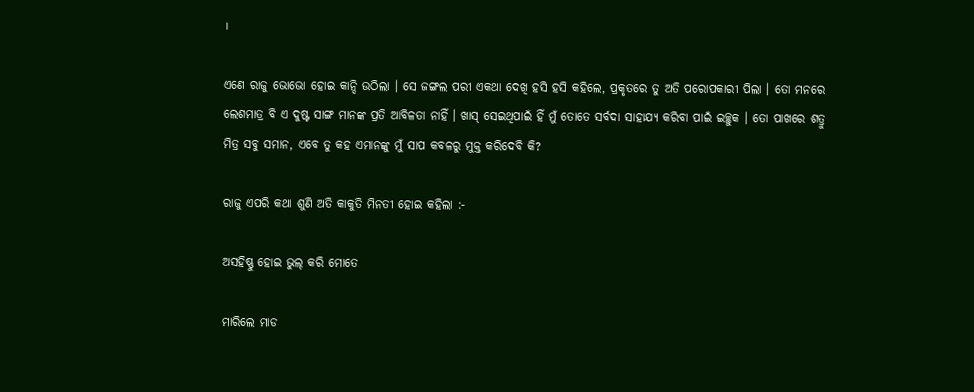।

ଏଣେ ରାଜୁ ଭୋଭୋ ହୋଇ କାନ୍ଦି ଉଠିଲା । ସେ ଜଙ୍ଗଲ ପରୀ ଏକଥା ଦେଖି ହସି ହସି କହିଲେ, ପ୍ରକୃତରେ ତୁ ଅତି ପରୋପକାରୀ ପିଲା । ତୋ ମନରେ ଲେଶମାତ୍ର ବି ଏ ଦୁଷ୍ଟ ସାଙ୍ଗ ମାନଙ୍କ ପ୍ରତି ଆବିଳତା ନାହିଁ । ଖାସ୍ ସେଇଥିପାଇଁ ହିଁ ମୁଁ ତୋତେ ସର୍ବଦା ସାହାଯ୍ୟ କରିବା ପାଇଁ ଇଚ୍ଛୁକ । ତୋ ପାଖରେ ଶତ୍ରୁ ମିତ୍ର ସବୁ ସମାନ, ଏବେ ତୁ କହ ଏମାନଙ୍କୁ ମୁଁ ସାପ କବଳରୁ ମୁକ୍ତ କରିଦେବି କି?

ରାଜୁ ଏପରି କଥା ଶୁଣି ଅତି କାକୁତି ମିନତୀ ହୋଇ କହିଲା :-

ଅସହିଷ୍ଣୁ ହୋଇ ଭୁଲ୍ କରି ମୋତେ

ମାରିଲେ ମାଡ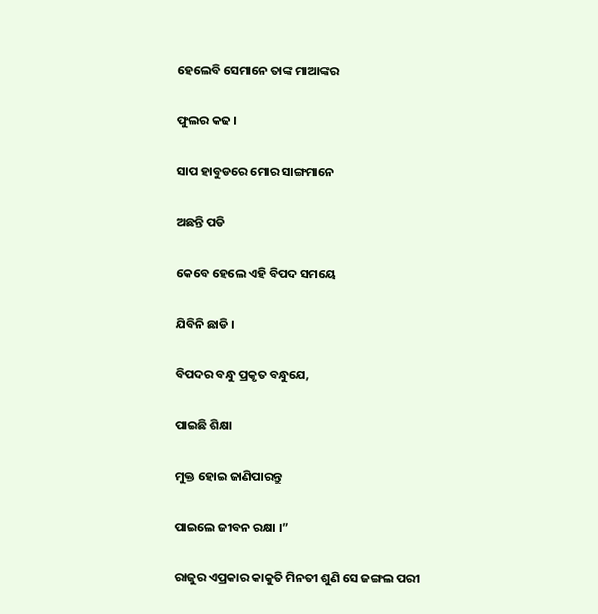ହେଲେବି ସେମାନେ ତାଙ୍କ ମାଆଙ୍କର

ଫୁଲର କଢ ।

ସାପ ହାବୁଡରେ ମୋର ସାଙ୍ଗମାନେ

ଅଛନ୍ତି ପଡି

କେବେ ହେଲେ ଏହି ବିପଦ ସମୟେ

ଯିବିନି ଛାଡି ।

ବିପଦର ବନ୍ଧୁ ପ୍ରକୃତ ବନ୍ଧୁଯେ,

ପାଇଛି ଶିକ୍ଷା

ମୁକ୍ତ ହୋଇ ଜାଣିପାରନ୍ତୁ

ପାଇଲେ ଜୀବନ ରକ୍ଷା ।”

ରାଜୁର ଏପ୍ରକାର କାକୁତି ମିନତୀ ଶୁଣି ସେ ଜଙ୍ଗଲ ପରୀ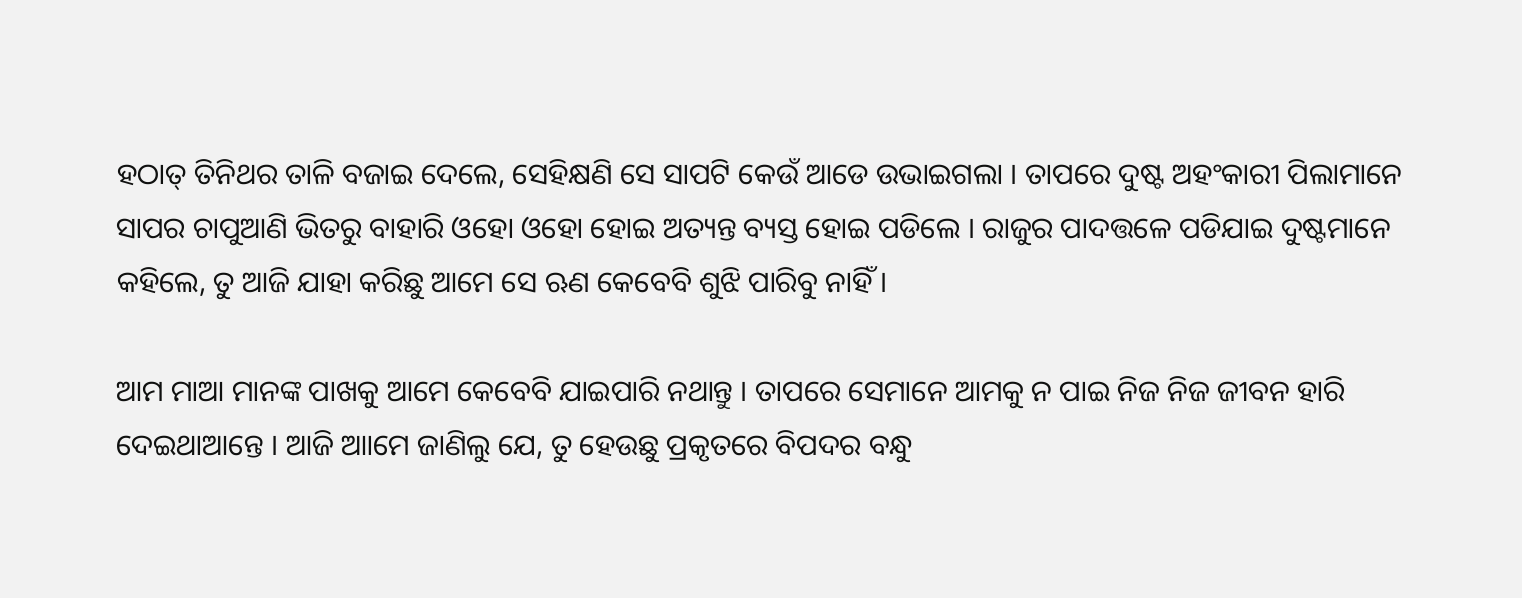ହଠାତ୍ ତିନିଥର ତାଳି ବଜାଇ ଦେଲେ, ସେହିକ୍ଷଣି ସେ ସାପଟି କେଉଁ ଆଡେ ଉଭାଇଗଲା । ତାପରେ ଦୁଷ୍ଟ ଅହଂକାରୀ ପିଲାମାନେ ସାପର ଚାପୁଆଣି ଭିତରୁ ବାହାରି ଓହୋ ଓହୋ ହୋଇ ଅତ୍ୟନ୍ତ ବ୍ୟସ୍ତ ହୋଇ ପଡିଲେ । ରାଜୁର ପାଦତ୍ତଳେ ପଡିଯାଇ ଦୁଷ୍ଟମାନେ କହିଲେ, ତୁ ଆଜି ଯାହା କରିଛୁ ଆମେ ସେ ଋଣ କେବେବି ଶୁଝି ପାରିବୁ ନାହିଁ ।

ଆମ ମାଆ ମାନଙ୍କ ପାଖକୁ ଆମେ କେବେବି ଯାଇପାରି ନଥାନ୍ତୁ । ତାପରେ ସେମାନେ ଆମକୁ ନ ପାଇ ନିଜ ନିଜ ଜୀବନ ହାରି ଦେଇଥାଆନ୍ତେ । ଆଜି ଆାମେ ଜାଣିଲୁ ଯେ, ତୁ ହେଉଛୁ ପ୍ରକୃତରେ ବିପଦର ବନ୍ଧୁ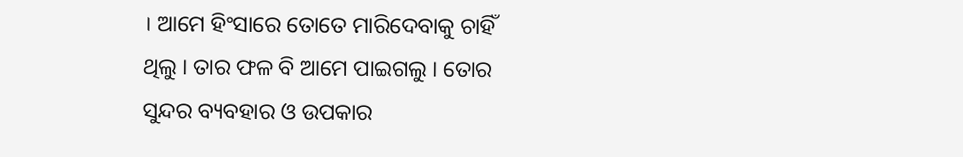। ଆମେ ହିଂସାରେ ତୋତେ ମାରିଦେବାକୁ ଚାହିଁ ଥିଲୁ । ତାର ଫଳ ବି ଆମେ ପାଇଗଲୁ । ତୋର ସୁନ୍ଦର ବ୍ୟବହାର ଓ ଉପକାର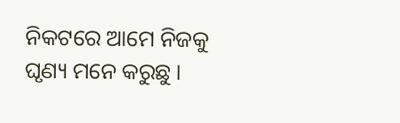ନିକଟରେ ଆମେ ନିଜକୁ ଘୃଣ୍ୟ ମନେ କରୁଛୁ ।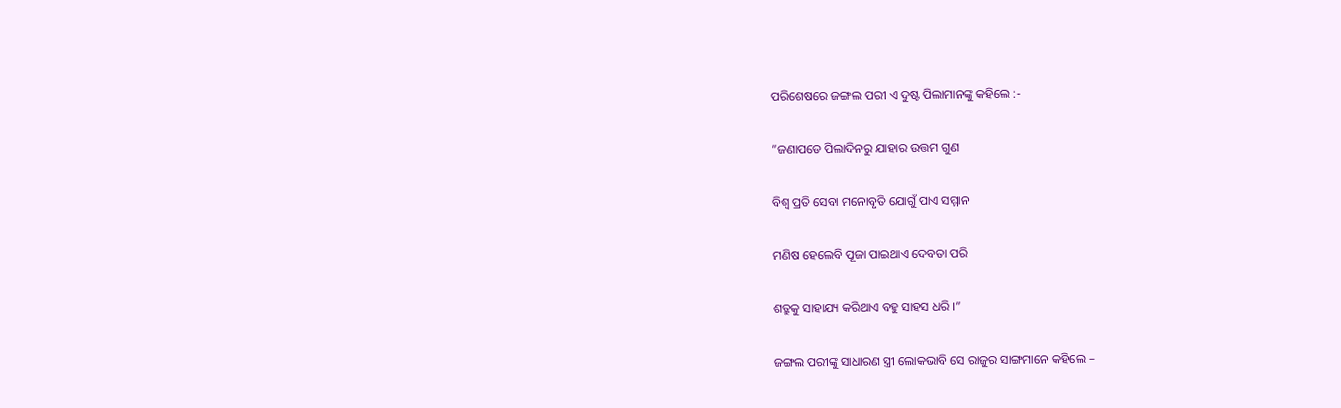ପରିଶେଷରେ ଜଙ୍ଗଲ ପରୀ ଏ ଦୁଷ୍ଟ ପିଲାମାନଙ୍କୁ କହିଲେ :-

”ଜଣାପଡେ ପିଲାଦିନରୁ ଯାହାର ଉତ୍ତମ ଗୁଣ

ବିଶ୍ୱ ପ୍ରତି ସେବା ମନୋବୃତି ଯୋଗୁଁ ପାଏ ସମ୍ମାନ

ମଣିଷ ହେଲେବି ପୂଜା ପାଇଥାଏ ଦେବତା ପରି

ଶତ୍ରୁକୁ ସାହାଯ୍ୟ କରିଥାଏ ବହୁ ସାହସ ଧରି ।”

ଜଙ୍ଗଲ ପରୀଙ୍କୁ ସାଧାରଣ ସ୍ତ୍ରୀ ଲୋକଭାବି ସେ ରାଜୁର ସାଙ୍ଗମାନେ କହିଲେ –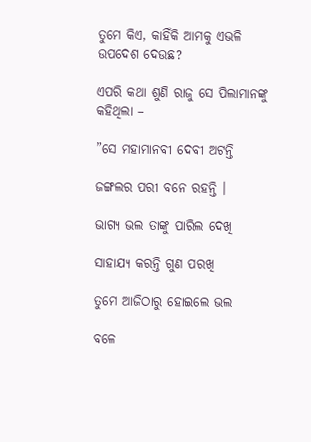ତୁମେ କିଏ, କାହିଁକି ଆମକୁ ଏଭଳି ଉପଦେଶ ଦେଉଛ?

ଏପରି କଥା ଶୁଣି ରାଜୁ ସେ ପିଲାମାନଙ୍କୁ କହିଥିଲା –

”ସେ ମହାମାନବୀ ଦେବୀ ଅଟନ୍ତି

ଜଙ୍ଗଲର ପରୀ ବନେ ରହନ୍ତି ।

ଭାଗ୍ୟ ଭଲ ତାଙ୍କୁ ପାରିଲ ଦେଖି

ସାହାଯ୍ୟ କରନ୍ତି ଗୁଣ ପରଖି

ତୁମେ ଆଜିଠାରୁ ହୋଇଲେ ଭଲ

ବଳେ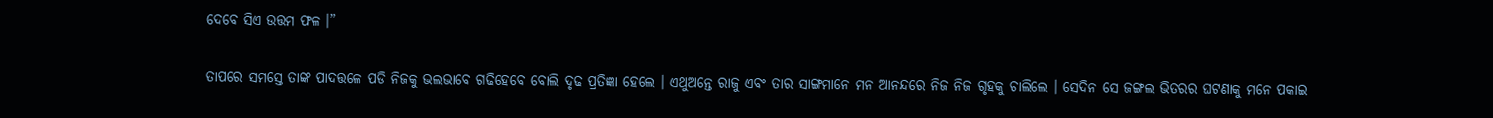ଦେବେ ସିଏ ଉତ୍ତମ ଫଳ ।”

ତାପରେ ସମସ୍ତେ ତାଙ୍କ ପାଦତ୍ତଳେ ପଡି ନିଜକୁ ଭଲଭାବେ ଗଢିହେବେ ବୋଲି ଦୃଢ ପ୍ରତିଜ୍ଞା ହେଲେ । ଏଥୁଅନ୍ତେ ରାଜୁ ଏବଂ ତାର ସାଙ୍ଗମାନେ ମନ ଆନନ୍ଦରେ ନିଜ ନିଜ ଗୃହକୁ ଚାଲିଲେ । ସେଦିନ ସେ ଜଙ୍ଗଲ ଭିତରର ଘଟଣାକୁ ମନେ ପକାଇ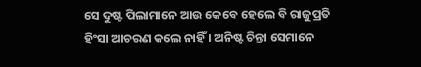ସେ ଦୁଷ୍ଟ ପିଲାମାନେ ଆଉ କେବେ ହେଲେ ବି ରାଜୁପ୍ରତି ହିଂସା ଆଚରଣ କଲେ ନାହିଁ । ଅନିଷ୍ଟ ଚିନ୍ତା ସେମାନେ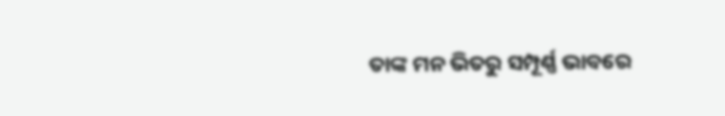ତାଙ୍କ ମନ ଭିତରୁ ସମ୍ପୂର୍ଣ୍ଣ ଭାବରେ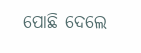ପୋଛି ଦେଲେ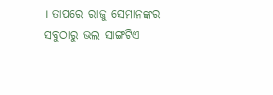। ତାପରେ ରାଜୁ ସେମାନଙ୍କର ସବୁଠାରୁ ଭଲ ସାଙ୍ଗଟିଏ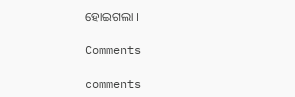ହୋଇଗଲା ।

Comments

comments